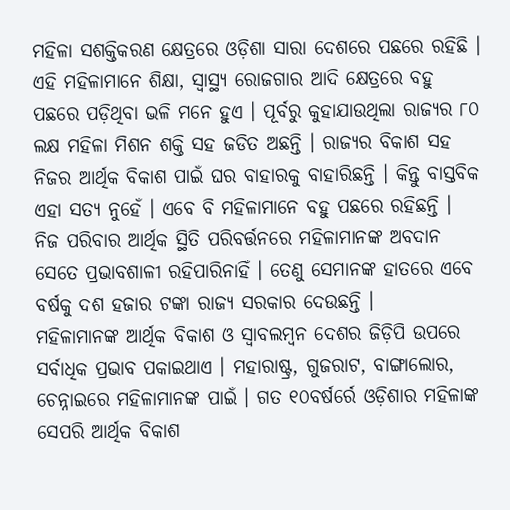ମହିଳା ସଶକ୍ତିକରଣ କ୍ଷେତ୍ରରେ ଓଡ଼ିଶା ସାରା ଦେଶରେ ପଛରେ ରହିଛି । ଏହି ମହିଳାମାନେ ଶିକ୍ଷା, ସ୍ବାସ୍ଥ୍ୟ ରୋଜଗାର ଆଦି କ୍ଷେତ୍ରରେ ବହୁ ପଛରେ ପଡ଼ିଥିବା ଭଳି ମନେ ହୁଏ । ପୂର୍ବରୁ କୁହାଯାଉଥିଲା ରାଜ୍ୟର ୮୦ ଲକ୍ଷ ମହିଳା ମିଶନ ଶକ୍ତି ସହ ଜଡିତ ଅଛନ୍ତି । ରାଜ୍ୟର ବିକାଶ ସହ ନିଜର ଆର୍ଥିକ ବିକାଶ ପାଇଁ ଘର ବାହାରକୁ ବାହାରିଛନ୍ତି । କିନ୍ତୁ ବାସ୍ତବିକ ଏହା ସତ୍ୟ ନୁହେଁ । ଏବେ ବି ମହିଳାମାନେ ବହୁ ପଛରେ ରହିଛନ୍ତି ।
ନିଜ ପରିବାର ଆର୍ଥିକ ସ୍ଥିତି ପରିବର୍ତ୍ତନରେ ମହିଳାମାନଙ୍କ ଅବଦାନ ସେତେ ପ୍ରଭାବଶାଳୀ ରହିପାରିନାହିଁ । ତେଣୁ ସେମାନଙ୍କ ହାତରେ ଏବେ ବର୍ଷକୁ ଦଶ ହଜାର ଟଙ୍କା ରାଜ୍ୟ ସରକାର ଦେଉଛନ୍ତି ।
ମହିଳାମାନଙ୍କ ଆର୍ଥିକ ବିକାଶ ଓ ସ୍ବାବଲମ୍ବନ ଦେଶର ଜିଡ଼ିପି ଉପରେ ସର୍ବାଧିକ ପ୍ରଭାବ ପକାଇଥାଏ । ମହାରାଷ୍ଟ୍ର, ଗୁଜରାଟ, ବାଙ୍ଗାଲୋର, ଚେନ୍ନାଇରେ ମହିଳାମାନଙ୍କ ପାଇଁ । ଗତ ୧୦ବର୍ଷର୍ରେ ଓଡ଼ିଶାର ମହିଳାଙ୍କ ସେପରି ଆର୍ଥିକ ବିକାଶ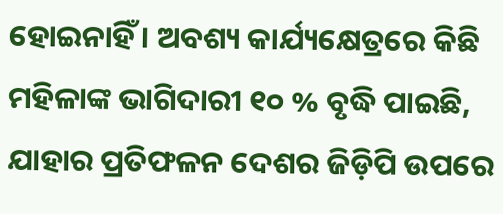ହୋଇନାହିଁ । ଅବଶ୍ୟ କାର୍ଯ୍ୟକ୍ଷେତ୍ରରେ କିଛି ମହିଳାଙ୍କ ଭାଗିଦାରୀ ୧୦ % ବୃଦ୍ଧି ପାଇଛି, ଯାହାର ପ୍ରତିଫଳନ ଦେଶର ଜିଡ଼ିପି ଉପରେ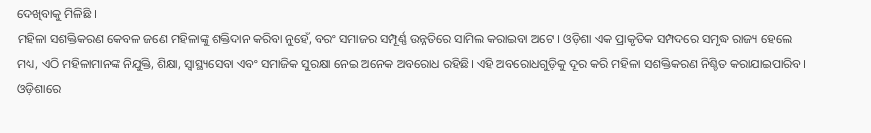ଦେଖିବାକୁ ମିଳିଛି ।
ମହିଳା ସଶକ୍ତିକରଣ କେବଳ ଜଣେ ମହିଳାଙ୍କୁ ଶକ୍ତିଦାନ କରିବା ନୁହେଁ, ବରଂ ସମାଜର ସମ୍ପୂର୍ଣ୍ଣ ଉନ୍ନତିରେ ସାମିଲ କରାଇବା ଅଟେ । ଓଡ଼ିଶା ଏକ ପ୍ରାକୃତିକ ସମ୍ପଦରେ ସମୃଦ୍ଧ ରାଜ୍ୟ ହେଲେ ମଧ୍ୟ, ଏଠି ମହିଳାମାନଙ୍କ ନିଯୁକ୍ତି, ଶିକ୍ଷା, ସ୍ୱାସ୍ଥ୍ୟସେବା ଏବଂ ସମାଜିକ ସୁରକ୍ଷା ନେଇ ଅନେକ ଅବରୋଧ ରହିଛି। ଏହି ଅବରୋଧଗୁଡ଼ିକୁ ଦୂର କରି ମହିଳା ସଶକ୍ତିକରଣ ନିଶ୍ଚିତ କରାଯାଇପାରିବ।
ଓଡ଼ିଶାରେ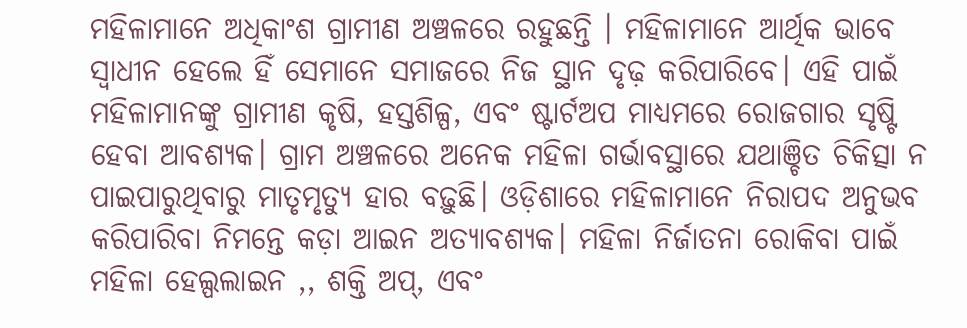ମହିଳାମାନେ ଅଧିକାଂଶ ଗ୍ରାମୀଣ ଅଞ୍ଚଳରେ ରହୁଛନ୍ତି । ମହିଳାମାନେ ଆର୍ଥିକ ଭାବେ ସ୍ୱାଧୀନ ହେଲେ ହିଁ ସେମାନେ ସମାଜରେ ନିଜ ସ୍ଥାନ ଦୃଢ଼ କରିପାରିବେ। ଏହି ପାଇଁ ମହିଳାମାନଙ୍କୁ ଗ୍ରାମୀଣ କୃଷି, ହସ୍ତଶିଳ୍ପ, ଏବଂ ଷ୍ଟାର୍ଟଅପ ମାଧ୍ୟମରେ ରୋଜଗାର ସୃଷ୍ଟି ହେବା ଆବଶ୍ୟକ। ଗ୍ରାମ ଅଞ୍ଚଳରେ ଅନେକ ମହିଳା ଗର୍ଭାବସ୍ଥାରେ ଯଥାଞ୍ଚିତ ଚିକିତ୍ସା ନ ପାଇପାରୁଥିବାରୁ ମାତୃମୃତ୍ୟୁ ହାର ବଢ଼ୁଛି। ଓଡ଼ିଶାରେ ମହିଳାମାନେ ନିରାପଦ ଅନୁଭବ କରିପାରିବା ନିମନ୍ତେ କଡ଼ା ଆଇନ ଅତ୍ୟାବଶ୍ୟକ। ମହିଳା ନିର୍ଜାତନା ରୋକିବା ପାଇଁ ମହିଳା ହେଲ୍ପଲାଇନ ,, ଶକ୍ତି ଅପ୍, ଏବଂ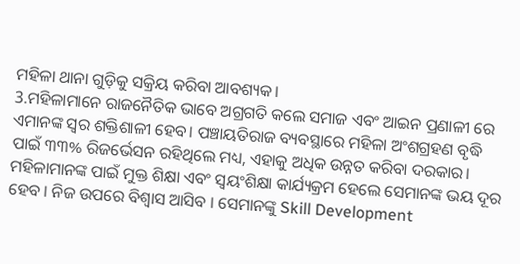ମହିଳା ଥାନା ଗୁଡ଼ିକୁ ସକ୍ରିୟ କରିବା ଆବଶ୍ୟକ।
3.ମହିଳାମାନେ ରାଜନୈତିକ ଭାବେ ଅଗ୍ରଗତି କଲେ ସମାଜ ଏବଂ ଆଇନ ପ୍ରଣାଳୀ ରେ ଏମାନଙ୍କ ସ୍ୱର ଶକ୍ତିଶାଳୀ ହେବ। ପଞ୍ଚାୟତିରାଜ ବ୍ୟବସ୍ଥାରେ ମହିଳା ଅଂଶଗ୍ରହଣ ବୃଦ୍ଧି ପାଇଁ ୩୩% ରିଜର୍ଭେସନ ରହିଥିଲେ ମଧ୍ୟ, ଏହାକୁ ଅଧିକ ଉନ୍ନତ କରିବା ଦରକାର। ମହିଳାମାନଙ୍କ ପାଇଁ ମୁକ୍ତ ଶିକ୍ଷା ଏବଂ ସ୍ୱୟଂଶିକ୍ଷା କାର୍ଯ୍ୟକ୍ରମ ହେଲେ ସେମାନଙ୍କ ଭୟ ଦୂର ହେବ । ନିଜ ଉପରେ ବିଶ୍ବାସ ଆସିବ । ସେମାନଙ୍କୁ Skill Development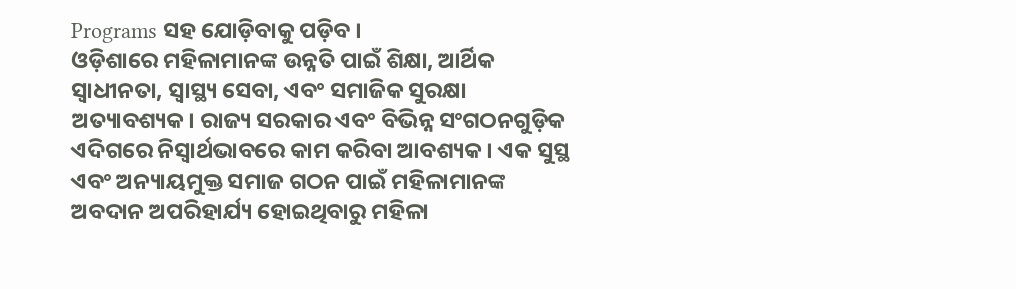Programs ସହ ଯୋଡ଼ିବାକୁ ପଡ଼ିବ ।
ଓଡ଼ିଶାରେ ମହିଳାମାନଙ୍କ ଉନ୍ନତି ପାଇଁ ଶିକ୍ଷା, ଆର୍ଥିକ ସ୍ୱାଧୀନତା, ସ୍ୱାସ୍ଥ୍ୟ ସେବା, ଏବଂ ସମାଜିକ ସୁରକ୍ଷା ଅତ୍ୟାବଶ୍ୟକ। ରାଜ୍ୟ ସରକାର ଏବଂ ବିଭିନ୍ନ ସଂଗଠନଗୁଡ଼ିକ ଏଦିଗରେ ନିସ୍ବାର୍ଥଭାବରେ କାମ କରିବା ଆବଶ୍ୟକ । ଏକ ସୁସ୍ଥ ଏବଂ ଅନ୍ୟାୟମୁକ୍ତ ସମାଜ ଗଠନ ପାଇଁ ମହିଳାମାନଙ୍କ ଅବଦାନ ଅପରିହାର୍ଯ୍ୟ ହୋଇଥିବାରୁ ମହିଳା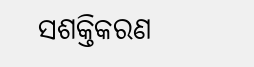ସଶକ୍ତିକରଣ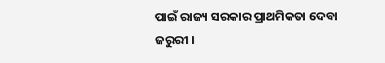ପାଇଁ ରାଜ୍ୟ ସରକାର ପ୍ରାଥମିକତା ଦେବା ଜରୁରୀ ।